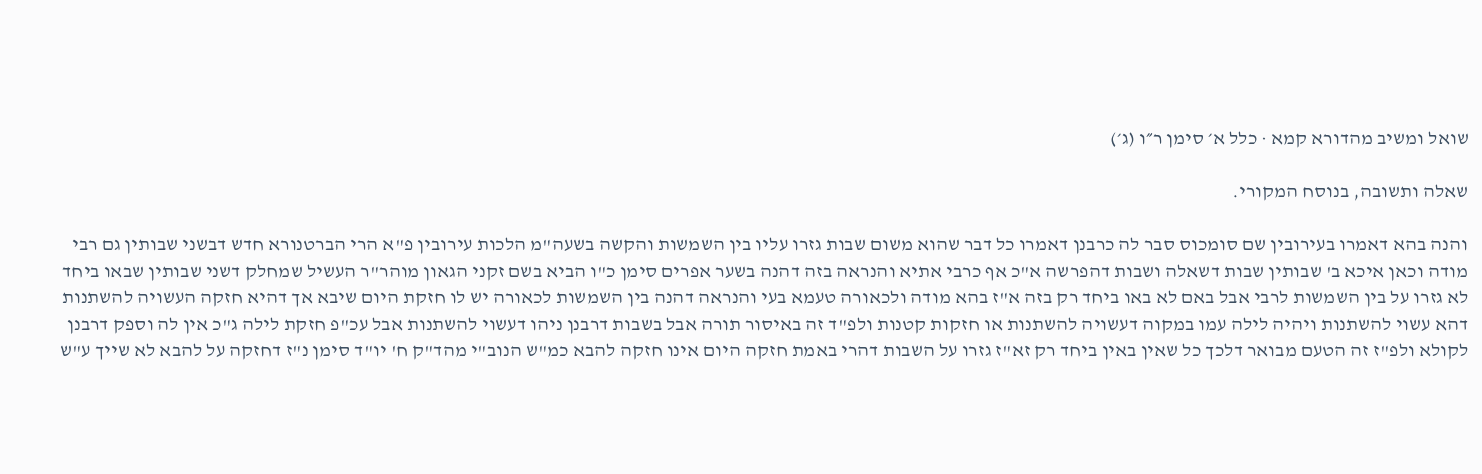שואל ומשיב מהדורא קמא · כלל א׳ סימן ר״ו (ג׳)

שאלה ותשובה, בנוסח המקורי.

והנה בהא דאמרו בעירובין שם סומכוס סבר לה כרבנן דאמרו כל דבר שהוא משום שבות גזרו עליו בין השמשות והקשה בשעה"מ הלכות עירובין פ"א הרי הברטנורא חדש דבשני שבותין גם רבי מודה וכאן איכא ב' שבותין שבות דשאלה ושבות דהפרשה א"כ אף כרבי אתיא והנראה בזה דהנה בשער אפרים סימן כ"ו הביא בשם זקני הגאון מוהר"ר העשיל שמחלק דשני שבותין שבאו ביחד לא גזרו על בין השמשות לרבי אבל באם לא באו ביחד רק בזה א"ז בהא מודה ולכאורה טעמא בעי והנראה דהנה בין השמשות לכאורה יש לו חזקת היום שיבא אך דהיא חזקה העשויה להשתנות דהא עשוי להשתנות ויהיה לילה עמו במקוה דעשויה להשתנות או חזקות קטנות ולפ"ד זה באיסור תורה אבל בשבות דרבנן ניהו דעשוי להשתנות אבל עכ"פ חזקת לילה ג"כ אין לה וספק דרבנן לקולא ולפ"ז זה הטעם מבואר דלכך כל שאין באין ביחד רק זא"ז גזרו על השבות דהרי באמת חזקה היום אינו חזקה להבא כמ"ש הנוב"י מהד"ק ח' יו"ד סימן נ"ז דחזקה על להבא לא שייך ע"ש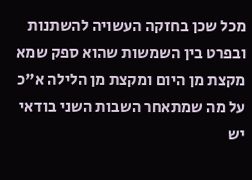מכל שכן בחזקה העשויה להשתנות ובפרט בין השמשות שהוא ספק שמא מקצת מן היום ומקצת מן הלילה א"כ על מה שמתאחר השבות השני בודאי יש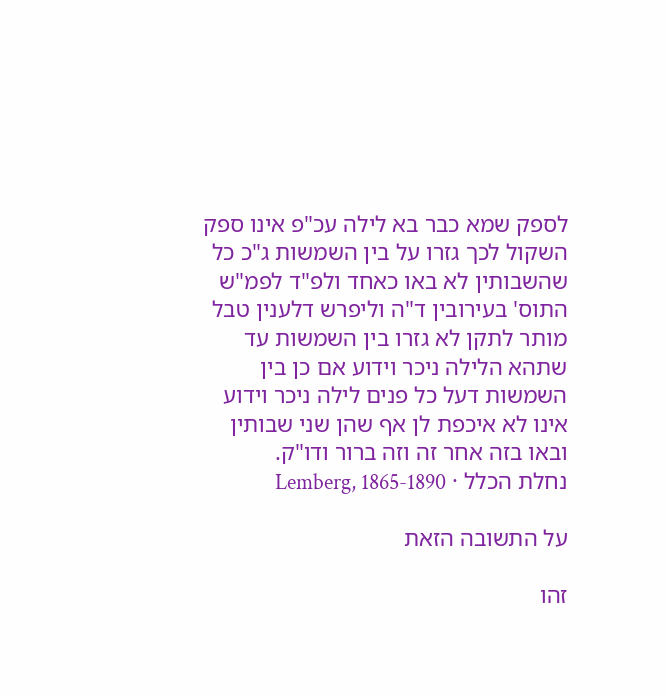לספק שמא כבר בא לילה עכ"פ אינו ספק השקול לכך גזרו על בין השמשות ג"כ כל שהשבותין לא באו כאחד ולפ"ד לפמ"ש התוס' בעירובין ד"ה וליפרש דלענין טבל מותר לתקן לא גזרו בין השמשות עד שתהא הלילה ניכר וידוע אם כן בין השמשות דעל כל פנים לילה ניכר וידוע אינו לא איכפת לן אף שהן שני שבותין ובאו בזה אחר זה וזה ברור ודו"ק.
נחלת הכלל · Lemberg, 1865-1890

על התשובה הזאת

זהו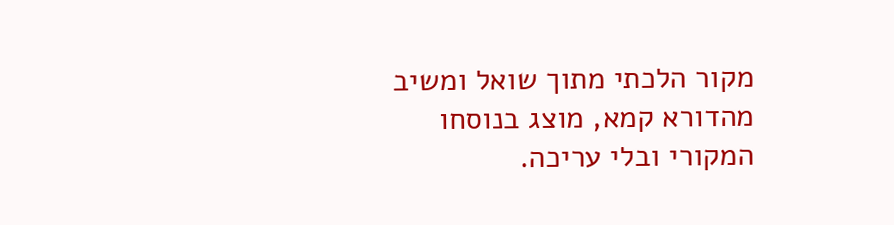מקור הלכתי מתוך שואל ומשיב מהדורא קמא, מוצג בנוסחו המקורי ובלי עריכה.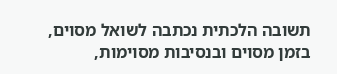תשובה הלכתית נכתבה לשואל מסוים, בזמן מסוים ובנסיבות מסוימות,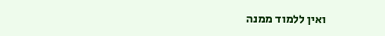ואין ללמוד ממנה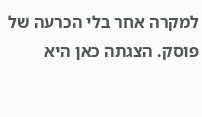למקרה אחר בלי הכרעה של פוסק. הצגתה כאן היא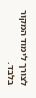לצורך לימוד המקור בלבד.